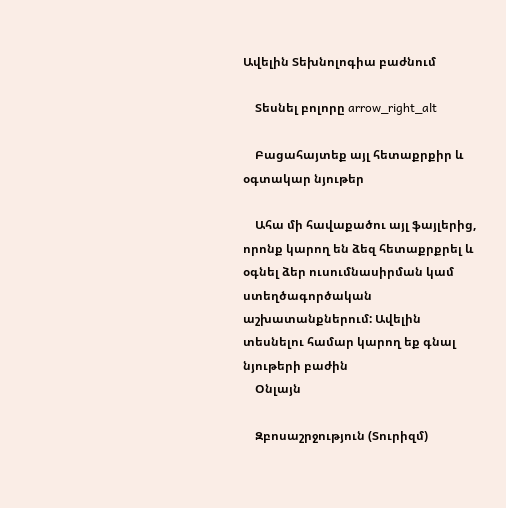Ավելին Տեխնոլոգիա բաժնում

    Տեսնել բոլորը arrow_right_alt

    Բացահայտեք այլ հետաքրքիր և օգտակար նյութեր

    Ահա մի հավաքածու այլ ֆայլերից, որոնք կարող են ձեզ հետաքրքրել և օգնել ձեր ուսումնասիրման կամ ստեղծագործական աշխատանքներում: Ավելին տեսնելու համար կարող եք գնալ նյութերի բաժին
    Օնլայն

    Զբոսաշրջություն (Տուրիզմ)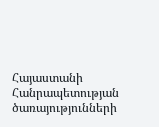Հայաստանի Հանրապետության ծառայությունների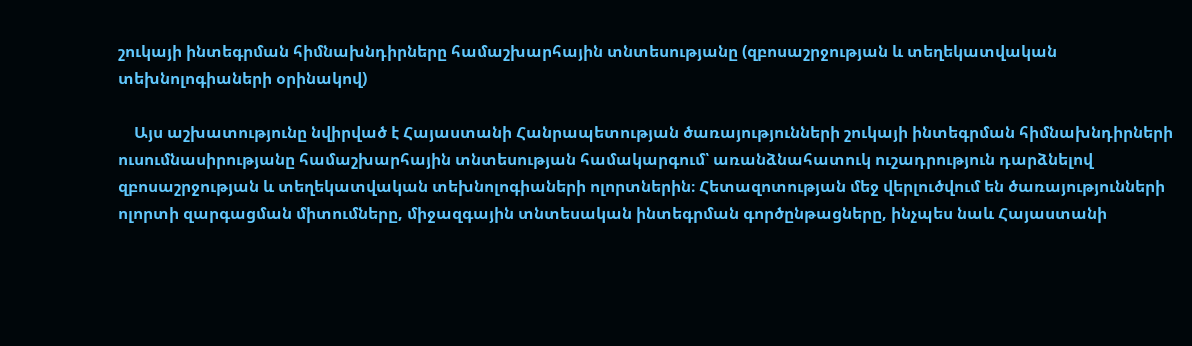շուկայի ինտեգրման հիմնախնդիրները համաշխարհային տնտեսությանը (զբոսաշրջության և տեղեկատվական տեխնոլոգիաների օրինակով)

    Այս աշխատությունը նվիրված է Հայաստանի Հանրապետության ծառայությունների շուկայի ինտեգրման հիմնախնդիրների ուսումնասիրությանը համաշխարհային տնտեսության համակարգում՝ առանձնահատուկ ուշադրություն դարձնելով զբոսաշրջության և տեղեկատվական տեխնոլոգիաների ոլորտներին։ Հետազոտության մեջ վերլուծվում են ծառայությունների ոլորտի զարգացման միտումները, միջազգային տնտեսական ինտեգրման գործընթացները, ինչպես նաև Հայաստանի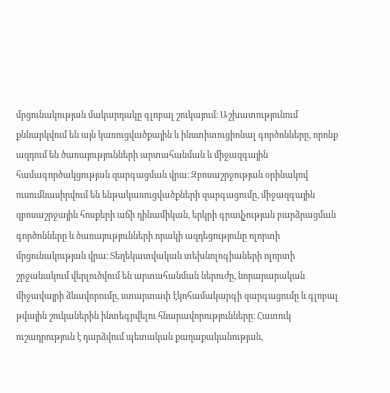մրցունակության մակարդակը գլոբալ շուկայում։ Աշխատությունում քննարկվում են այն կառուցվածքային և ինստիտուցիոնալ գործոնները, որոնք ազդում են ծառայությունների արտահանման և միջազգային համագործակցության զարգացման վրա։ Զբոսաշրջության օրինակով ուսումնասիրվում են ենթակառուցվածքների զարգացումը, միջազգային զբոսաշրջային հոսքերի աճի դինամիկան, երկրի գրավչության բարձրացման գործոնները և ծառայությունների որակի ազդեցությունը ոլորտի մրցունակության վրա։ Տեղեկատվական տեխնոլոգիաների ոլորտի շրջանակում վերլուծվում են արտահանման ներուժը, նորարարական միջավայրի ձևավորումը, ստարտափ էկոհամակարգի զարգացումը և գլոբալ թվային շուկաներին ինտեգրվելու հնարավորությունները։ Հատուկ ուշադրություն է դարձվում պետական քաղաքականության,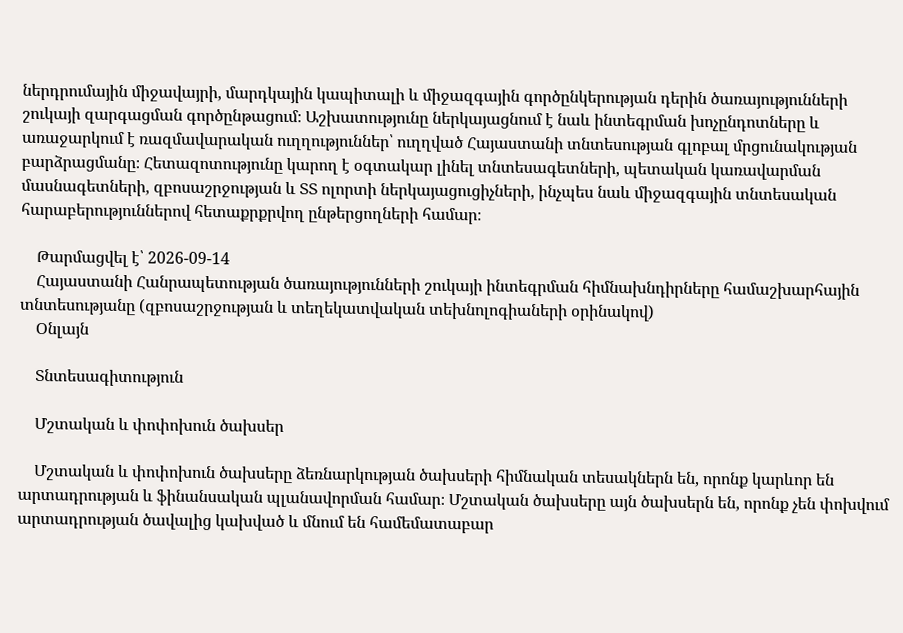ներդրումային միջավայրի, մարդկային կապիտալի և միջազգային գործընկերության դերին ծառայությունների շուկայի զարգացման գործընթացում։ Աշխատությունը ներկայացնում է նաև ինտեգրման խոչընդոտները և առաջարկում է ռազմավարական ուղղություններ՝ ուղղված Հայաստանի տնտեսության գլոբալ մրցունակության բարձրացմանը։ Հետազոտությունը կարող է օգտակար լինել տնտեսագետների, պետական կառավարման մասնագետների, զբոսաշրջության և ՏՏ ոլորտի ներկայացուցիչների, ինչպես նաև միջազգային տնտեսական հարաբերություններով հետաքրքրվող ընթերցողների համար։

    Թարմացվել է՝ 2026-09-14
    Հայաստանի Հանրապետության ծառայությունների շուկայի ինտեգրման հիմնախնդիրները համաշխարհային տնտեսությանը (զբոսաշրջության և տեղեկատվական տեխնոլոգիաների օրինակով)
    Օնլայն

    Տնտեսագիտություն

    Մշտական և փոփոխուն ծախսեր

    Մշտական և փոփոխուն ծախսերը ձեռնարկության ծախսերի հիմնական տեսակներն են, որոնք կարևոր են արտադրության և ֆինանսական պլանավորման համար։ Մշտական ծախսերը այն ծախսերն են, որոնք չեն փոխվում արտադրության ծավալից կախված և մնում են համեմատաբար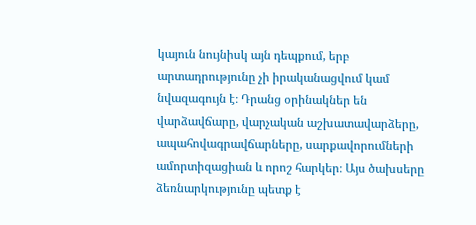կայուն նույնիսկ այն դեպքում, երբ արտադրությունը չի իրականացվում կամ նվազագույն է։ Դրանց օրինակներ են վարձավճարը, վարչական աշխատավարձերը, ապահովագրավճարները, սարքավորումների ամորտիզացիան և որոշ հարկեր։ Այս ծախսերը ձեռնարկությունը պետք է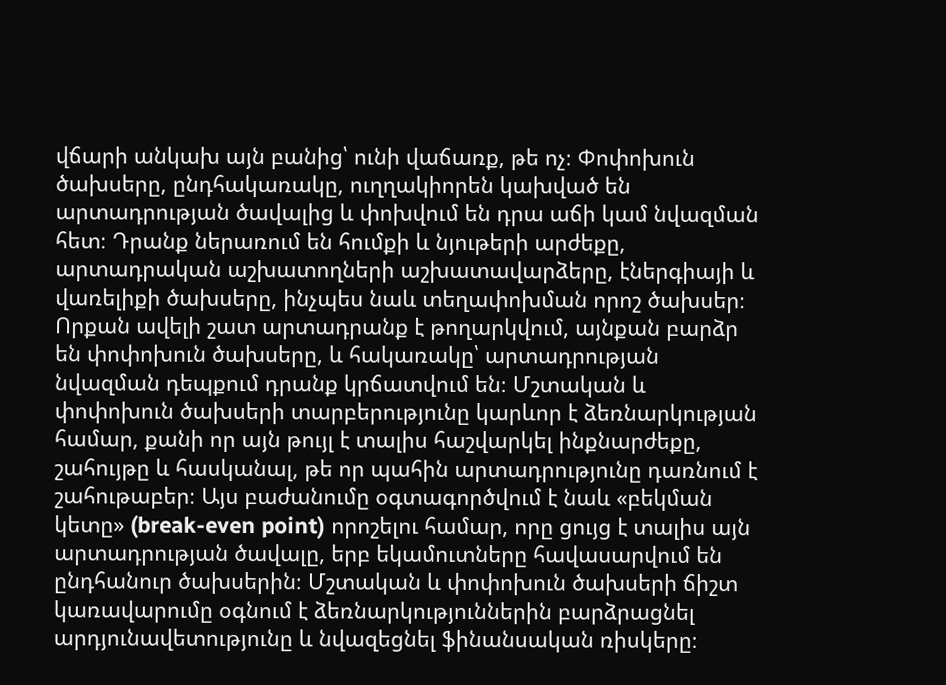վճարի անկախ այն բանից՝ ունի վաճառք, թե ոչ։ Փոփոխուն ծախսերը, ընդհակառակը, ուղղակիորեն կախված են արտադրության ծավալից և փոխվում են դրա աճի կամ նվազման հետ։ Դրանք ներառում են հումքի և նյութերի արժեքը, արտադրական աշխատողների աշխատավարձերը, էներգիայի և վառելիքի ծախսերը, ինչպես նաև տեղափոխման որոշ ծախսեր։ Որքան ավելի շատ արտադրանք է թողարկվում, այնքան բարձր են փոփոխուն ծախսերը, և հակառակը՝ արտադրության նվազման դեպքում դրանք կրճատվում են։ Մշտական և փոփոխուն ծախսերի տարբերությունը կարևոր է ձեռնարկության համար, քանի որ այն թույլ է տալիս հաշվարկել ինքնարժեքը, շահույթը և հասկանալ, թե որ պահին արտադրությունը դառնում է շահութաբեր։ Այս բաժանումը օգտագործվում է նաև «բեկման կետը» (break-even point) որոշելու համար, որը ցույց է տալիս այն արտադրության ծավալը, երբ եկամուտները հավասարվում են ընդհանուր ծախսերին։ Մշտական և փոփոխուն ծախսերի ճիշտ կառավարումը օգնում է ձեռնարկություններին բարձրացնել արդյունավետությունը և նվազեցնել ֆինանսական ռիսկերը։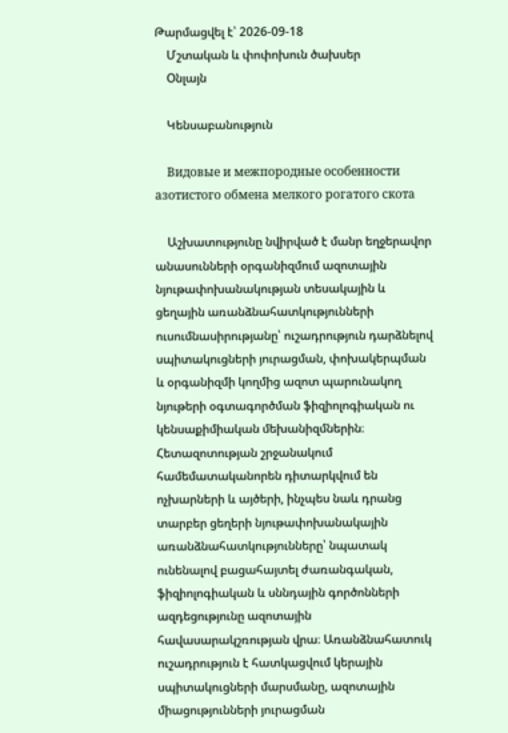Թարմացվել է՝ 2026-09-18
    Մշտական և փոփոխուն ծախսեր
    Օնլայն

    Կենսաբանություն

    Видовые и межпородные особенности азотистого обмена мелкого рогатого скота

    Աշխատությունը նվիրված է մանր եղջերավոր անասունների օրգանիզմում ազոտային նյութափոխանակության տեսակային և ցեղային առանձնահատկությունների ուսումնասիրությանը՝ ուշադրություն դարձնելով սպիտակուցների յուրացման, փոխակերպման և օրգանիզմի կողմից ազոտ պարունակող նյութերի օգտագործման ֆիզիոլոգիական ու կենսաքիմիական մեխանիզմներին։ Հետազոտության շրջանակում համեմատականորեն դիտարկվում են ոչխարների և այծերի, ինչպես նաև դրանց տարբեր ցեղերի նյութափոխանակային առանձնահատկությունները՝ նպատակ ունենալով բացահայտել ժառանգական, ֆիզիոլոգիական և սննդային գործոնների ազդեցությունը ազոտային հավասարակշռության վրա։ Առանձնահատուկ ուշադրություն է հատկացվում կերային սպիտակուցների մարսմանը, ազոտային միացությունների յուրացման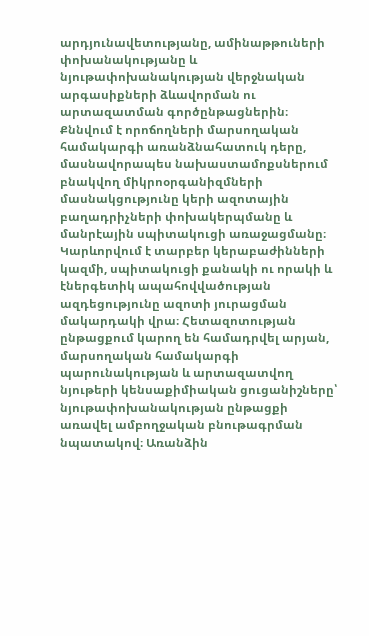արդյունավետությանը, ամինաթթուների փոխանակությանը և նյութափոխանակության վերջնական արգասիքների ձևավորման ու արտազատման գործընթացներին։ Քննվում է որոճողների մարսողական համակարգի առանձնահատուկ դերը, մասնավորապես նախաստամոքսներում բնակվող միկրոօրգանիզմների մասնակցությունը կերի ազոտային բաղադրիչների փոխակերպմանը և մանրէային սպիտակուցի առաջացմանը։ Կարևորվում է տարբեր կերաբաժինների կազմի, սպիտակուցի քանակի ու որակի և էներգետիկ ապահովվածության ազդեցությունը ազոտի յուրացման մակարդակի վրա։ Հետազոտության ընթացքում կարող են համադրվել արյան, մարսողական համակարգի պարունակության և արտազատվող նյութերի կենսաքիմիական ցուցանիշները՝ նյութափոխանակության ընթացքի առավել ամբողջական բնութագրման նպատակով։ Առանձին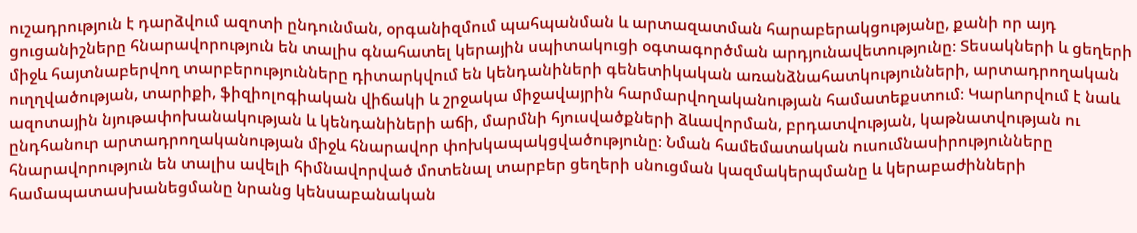ուշադրություն է դարձվում ազոտի ընդունման, օրգանիզմում պահպանման և արտազատման հարաբերակցությանը, քանի որ այդ ցուցանիշները հնարավորություն են տալիս գնահատել կերային սպիտակուցի օգտագործման արդյունավետությունը։ Տեսակների և ցեղերի միջև հայտնաբերվող տարբերությունները դիտարկվում են կենդանիների գենետիկական առանձնահատկությունների, արտադրողական ուղղվածության, տարիքի, ֆիզիոլոգիական վիճակի և շրջակա միջավայրին հարմարվողականության համատեքստում։ Կարևորվում է նաև ազոտային նյութափոխանակության և կենդանիների աճի, մարմնի հյուսվածքների ձևավորման, բրդատվության, կաթնատվության ու ընդհանուր արտադրողականության միջև հնարավոր փոխկապակցվածությունը։ Նման համեմատական ուսումնասիրությունները հնարավորություն են տալիս ավելի հիմնավորված մոտենալ տարբեր ցեղերի սնուցման կազմակերպմանը և կերաբաժինների համապատասխանեցմանը նրանց կենսաբանական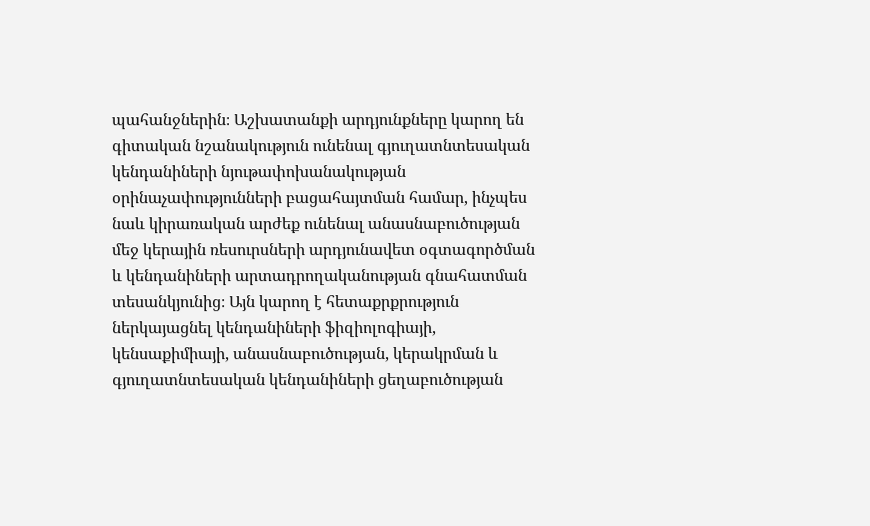պահանջներին։ Աշխատանքի արդյունքները կարող են գիտական նշանակություն ունենալ գյուղատնտեսական կենդանիների նյութափոխանակության օրինաչափությունների բացահայտման համար, ինչպես նաև կիրառական արժեք ունենալ անասնաբուծության մեջ կերային ռեսուրսների արդյունավետ օգտագործման և կենդանիների արտադրողականության գնահատման տեսանկյունից։ Այն կարող է հետաքրքրություն ներկայացնել կենդանիների ֆիզիոլոգիայի, կենսաքիմիայի, անասնաբուծության, կերակրման և գյուղատնտեսական կենդանիների ցեղաբուծության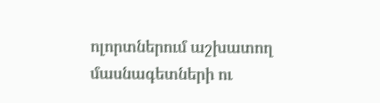ոլորտներում աշխատող մասնագետների ու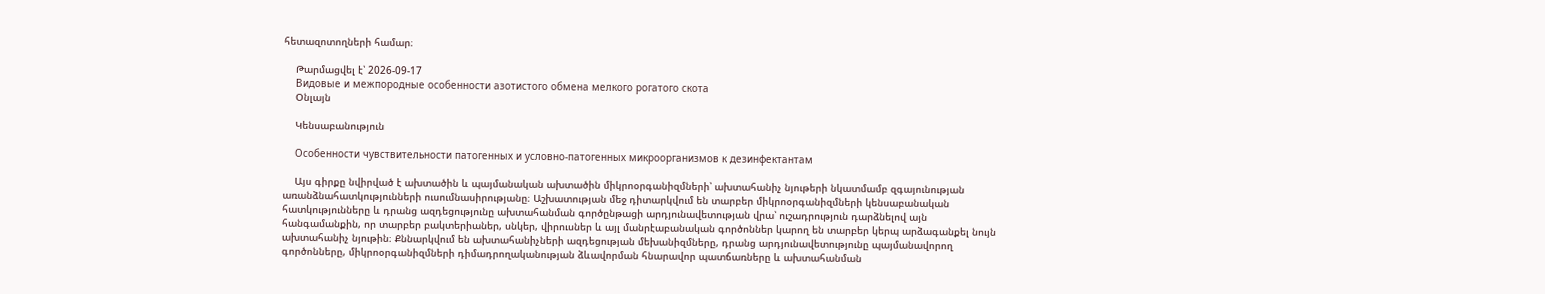հետազոտողների համար։

    Թարմացվել է՝ 2026-09-17
    Видовые и межпородные особенности азотистого обмена мелкого рогатого скота
    Օնլայն

    Կենսաբանություն

    Особенности чувствительности патогенных и условно-патогенных микроорганизмов к дезинфектантам

    Այս գիրքը նվիրված է ախտածին և պայմանական ախտածին միկրոօրգանիզմների՝ ախտահանիչ նյութերի նկատմամբ զգայունության առանձնահատկությունների ուսումնասիրությանը։ Աշխատության մեջ դիտարկվում են տարբեր միկրոօրգանիզմների կենսաբանական հատկությունները և դրանց ազդեցությունը ախտահանման գործընթացի արդյունավետության վրա՝ ուշադրություն դարձնելով այն հանգամանքին, որ տարբեր բակտերիաներ, սնկեր, վիրուսներ և այլ մանրէաբանական գործոններ կարող են տարբեր կերպ արձագանքել նույն ախտահանիչ նյութին։ Քննարկվում են ախտահանիչների ազդեցության մեխանիզմները, դրանց արդյունավետությունը պայմանավորող գործոնները, միկրոօրգանիզմների դիմադրողականության ձևավորման հնարավոր պատճառները և ախտահանման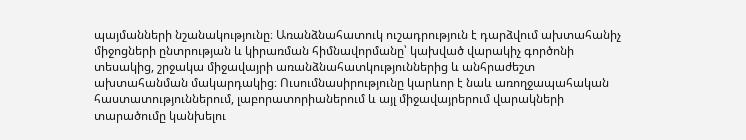պայմանների նշանակությունը։ Առանձնահատուկ ուշադրություն է դարձվում ախտահանիչ միջոցների ընտրության և կիրառման հիմնավորմանը՝ կախված վարակիչ գործոնի տեսակից, շրջակա միջավայրի առանձնահատկություններից և անհրաժեշտ ախտահանման մակարդակից։ Ուսումնասիրությունը կարևոր է նաև առողջապահական հաստատություններում, լաբորատորիաներում և այլ միջավայրերում վարակների տարածումը կանխելու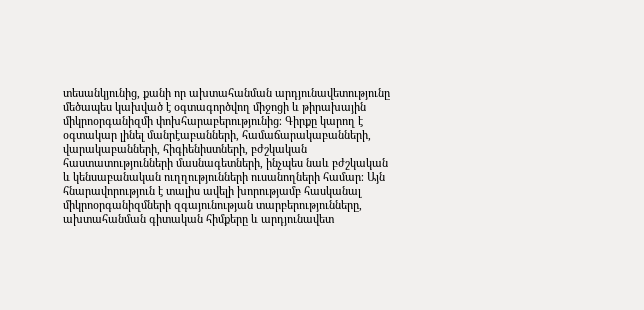տեսանկյունից, քանի որ ախտահանման արդյունավետությունը մեծապես կախված է օգտագործվող միջոցի և թիրախային միկրոօրգանիզմի փոխհարաբերությունից։ Գիրքը կարող է օգտակար լինել մանրէաբանների, համաճարակաբանների, վարակաբանների, հիգիենիստների, բժշկական հաստատությունների մասնագետների, ինչպես նաև բժշկական և կենսաբանական ուղղությունների ուսանողների համար։ Այն հնարավորություն է տալիս ավելի խորությամբ հասկանալ միկրոօրգանիզմների զգայունության տարբերությունները, ախտահանման գիտական հիմքերը և արդյունավետ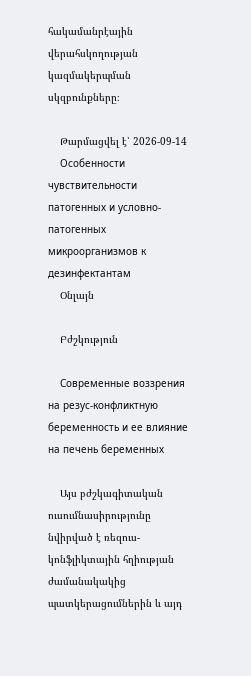հակամանրէային վերահսկողության կազմակերպման սկզբունքները։

    Թարմացվել է՝ 2026-09-14
    Особенности чувствительности патогенных и условно-патогенных микроорганизмов к дезинфектантам
    Օնլայն

    Բժշկություն

    Современные воззрения на резус-конфликтную беременность и ее влияние на печень беременных

    Այս բժշկագիտական ուսումնասիրությունը նվիրված է ռեզուս-կոնֆլիկտային հղիության ժամանակակից պատկերացումներին և այդ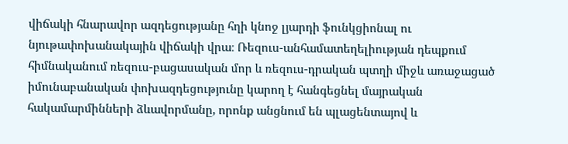վիճակի հնարավոր ազդեցությանը հղի կնոջ լյարդի ֆունկցիոնալ ու նյութափոխանակային վիճակի վրա։ Ռեզուս-անհամատեղելիության դեպքում հիմնականում ռեզուս-բացասական մոր և ռեզուս-դրական պտղի միջև առաջացած իմունաբանական փոխազդեցությունը կարող է հանգեցնել մայրական հակամարմինների ձևավորմանը, որոնք անցնում են պլացենտայով և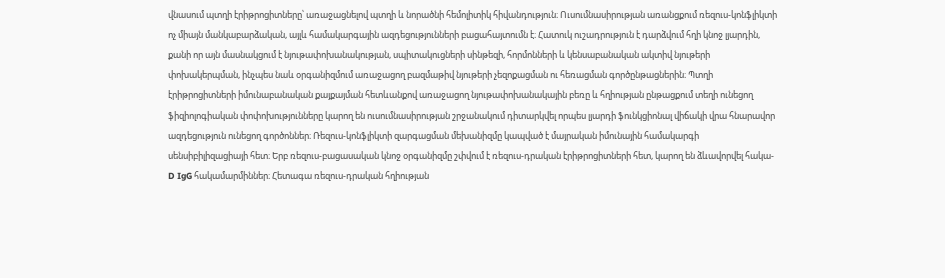վնասում պտղի էրիթրոցիտները՝ առաջացնելով պտղի և նորածնի հեմոլիտիկ հիվանդություն։ Ուսումնասիրության առանցքում ռեզուս-կոնֆլիկտի ոչ միայն մանկաբարձական, այլև համակարգային ազդեցությունների բացահայտումն է։ Հատուկ ուշադրություն է դարձվում հղի կնոջ լյարդին, քանի որ այն մասնակցում է նյութափոխանակության, սպիտակուցների սինթեզի, հորմոնների և կենսաբանական ակտիվ նյութերի փոխակերպման, ինչպես նաև օրգանիզմում առաջացող բազմաթիվ նյութերի չեզոքացման ու հեռացման գործընթացներին։ Պտղի էրիթրոցիտների իմունաբանական քայքայման հետևանքով առաջացող նյութափոխանակային բեռը և հղիության ընթացքում տեղի ունեցող ֆիզիոլոգիական փոփոխությունները կարող են ուսումնասիրության շրջանակում դիտարկվել որպես լյարդի ֆունկցիոնալ վիճակի վրա հնարավոր ազդեցություն ունեցող գործոններ։ Ռեզուս-կոնֆլիկտի զարգացման մեխանիզմը կապված է մայրական իմունային համակարգի սենսիբիլիզացիայի հետ։ Երբ ռեզուս-բացասական կնոջ օրգանիզմը շփվում է ռեզուս-դրական էրիթրոցիտների հետ, կարող են ձևավորվել հակա-D IgG հակամարմիններ։ Հետագա ռեզուս-դրական հղիության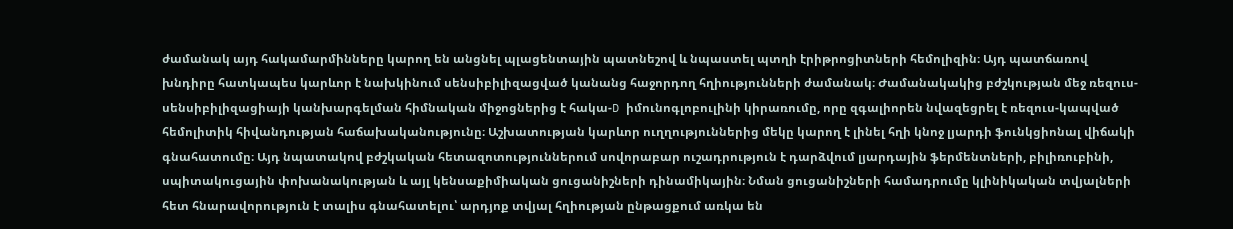ժամանակ այդ հակամարմինները կարող են անցնել պլացենտային պատնեշով և նպաստել պտղի էրիթրոցիտների հեմոլիզին։ Այդ պատճառով խնդիրը հատկապես կարևոր է նախկինում սենսիբիլիզացված կանանց հաջորդող հղիությունների ժամանակ։ Ժամանակակից բժշկության մեջ ռեզուս-սենսիբիլիզացիայի կանխարգելման հիմնական միջոցներից է հակա-D իմունոգլոբուլինի կիրառումը, որը զգալիորեն նվազեցրել է ռեզուս-կապված հեմոլիտիկ հիվանդության հաճախականությունը։ Աշխատության կարևոր ուղղություններից մեկը կարող է լինել հղի կնոջ լյարդի ֆունկցիոնալ վիճակի գնահատումը։ Այդ նպատակով բժշկական հետազոտություններում սովորաբար ուշադրություն է դարձվում լյարդային ֆերմենտների, բիլիռուբինի, սպիտակուցային փոխանակության և այլ կենսաքիմիական ցուցանիշների դինամիկային։ Նման ցուցանիշների համադրումը կլինիկական տվյալների հետ հնարավորություն է տալիս գնահատելու՝ արդյոք տվյալ հղիության ընթացքում առկա են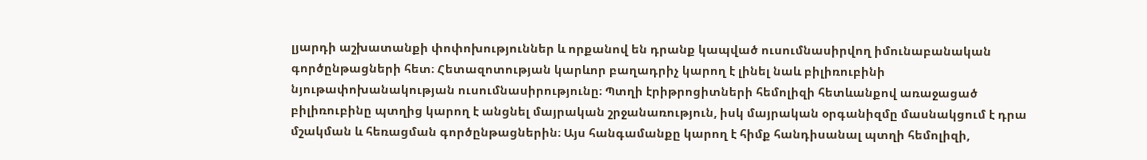լյարդի աշխատանքի փոփոխություններ և որքանով են դրանք կապված ուսումնասիրվող իմունաբանական գործընթացների հետ։ Հետազոտության կարևոր բաղադրիչ կարող է լինել նաև բիլիռուբինի նյութափոխանակության ուսումնասիրությունը։ Պտղի էրիթրոցիտների հեմոլիզի հետևանքով առաջացած բիլիռուբինը պտղից կարող է անցնել մայրական շրջանառություն, իսկ մայրական օրգանիզմը մասնակցում է դրա մշակման և հեռացման գործընթացներին։ Այս հանգամանքը կարող է հիմք հանդիսանալ պտղի հեմոլիզի,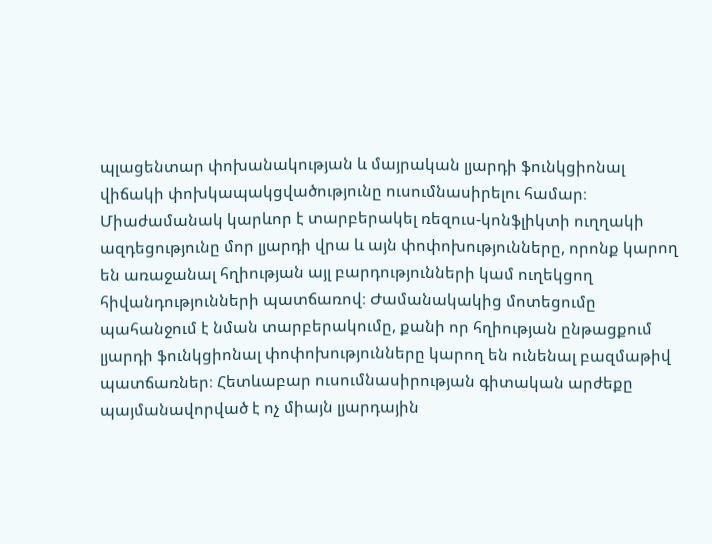պլացենտար փոխանակության և մայրական լյարդի ֆունկցիոնալ վիճակի փոխկապակցվածությունը ուսումնասիրելու համար։ Միաժամանակ կարևոր է տարբերակել ռեզուս-կոնֆլիկտի ուղղակի ազդեցությունը մոր լյարդի վրա և այն փոփոխությունները, որոնք կարող են առաջանալ հղիության այլ բարդությունների կամ ուղեկցող հիվանդությունների պատճառով։ Ժամանակակից մոտեցումը պահանջում է նման տարբերակումը, քանի որ հղիության ընթացքում լյարդի ֆունկցիոնալ փոփոխությունները կարող են ունենալ բազմաթիվ պատճառներ։ Հետևաբար ուսումնասիրության գիտական արժեքը պայմանավորված է ոչ միայն լյարդային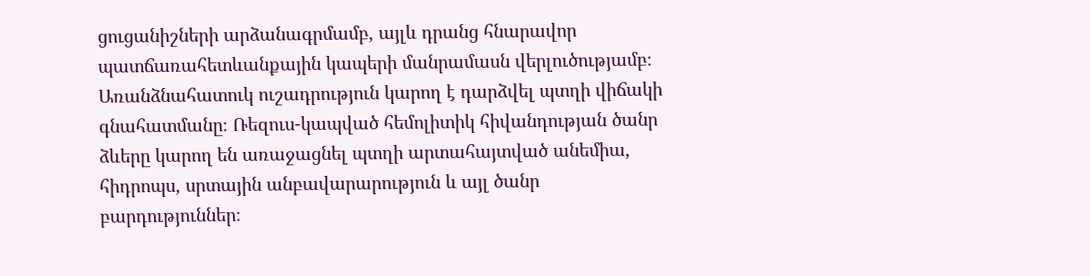ցուցանիշների արձանագրմամբ, այլև դրանց հնարավոր պատճառահետևանքային կապերի մանրամասն վերլուծությամբ։ Առանձնահատուկ ուշադրություն կարող է դարձվել պտղի վիճակի գնահատմանը։ Ռեզուս-կապված հեմոլիտիկ հիվանդության ծանր ձևերը կարող են առաջացնել պտղի արտահայտված անեմիա, հիդրոպս, սրտային անբավարարություն և այլ ծանր բարդություններ։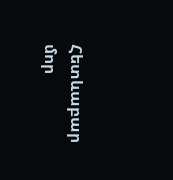Հետևաբար մոր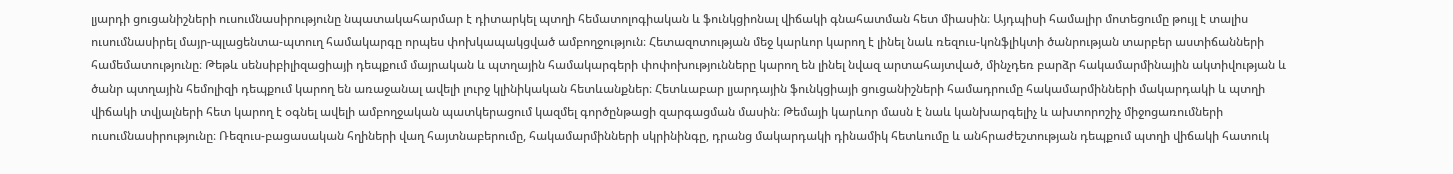լյարդի ցուցանիշների ուսումնասիրությունը նպատակահարմար է դիտարկել պտղի հեմատոլոգիական և ֆունկցիոնալ վիճակի գնահատման հետ միասին։ Այդպիսի համալիր մոտեցումը թույլ է տալիս ուսումնասիրել մայր-պլացենտա-պտուղ համակարգը որպես փոխկապակցված ամբողջություն։ Հետազոտության մեջ կարևոր կարող է լինել նաև ռեզուս-կոնֆլիկտի ծանրության տարբեր աստիճանների համեմատությունը։ Թեթև սենսիբիլիզացիայի դեպքում մայրական և պտղային համակարգերի փոփոխությունները կարող են լինել նվազ արտահայտված, մինչդեռ բարձր հակամարմինային ակտիվության և ծանր պտղային հեմոլիզի դեպքում կարող են առաջանալ ավելի լուրջ կլինիկական հետևանքներ։ Հետևաբար լյարդային ֆունկցիայի ցուցանիշների համադրումը հակամարմինների մակարդակի և պտղի վիճակի տվյալների հետ կարող է օգնել ավելի ամբողջական պատկերացում կազմել գործընթացի զարգացման մասին։ Թեմայի կարևոր մասն է նաև կանխարգելիչ և ախտորոշիչ միջոցառումների ուսումնասիրությունը։ Ռեզուս-բացասական հղիների վաղ հայտնաբերումը, հակամարմինների սկրինինգը, դրանց մակարդակի դինամիկ հետևումը և անհրաժեշտության դեպքում պտղի վիճակի հատուկ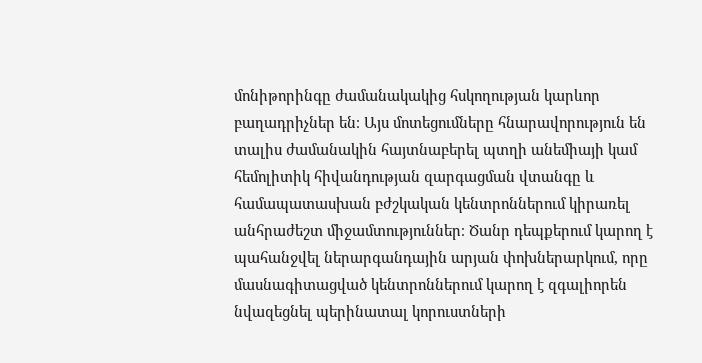մոնիթորինգը ժամանակակից հսկողության կարևոր բաղադրիչներ են։ Այս մոտեցումները հնարավորություն են տալիս ժամանակին հայտնաբերել պտղի անեմիայի կամ հեմոլիտիկ հիվանդության զարգացման վտանգը և համապատասխան բժշկական կենտրոններում կիրառել անհրաժեշտ միջամտություններ։ Ծանր դեպքերում կարող է պահանջվել ներարգանդային արյան փոխներարկում, որը մասնագիտացված կենտրոններում կարող է զգալիորեն նվազեցնել պերինատալ կորուստների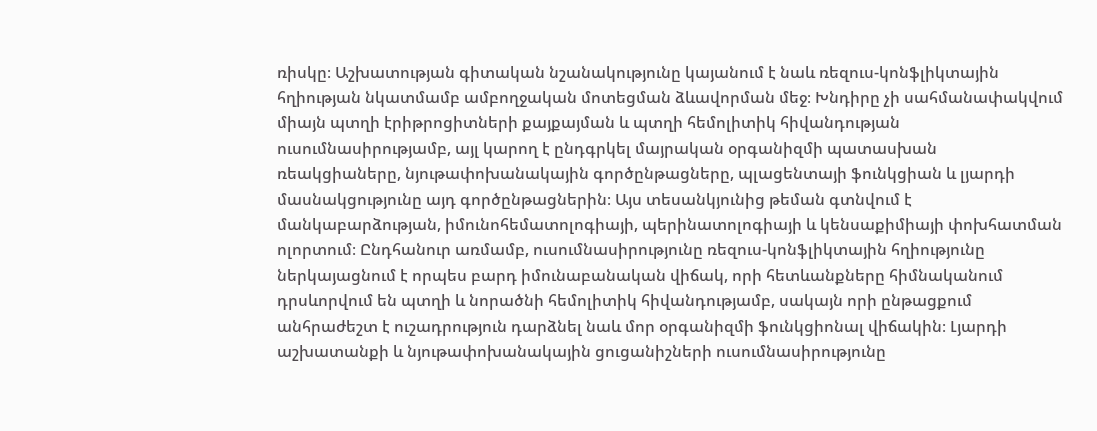ռիսկը։ Աշխատության գիտական նշանակությունը կայանում է նաև ռեզուս-կոնֆլիկտային հղիության նկատմամբ ամբողջական մոտեցման ձևավորման մեջ։ Խնդիրը չի սահմանափակվում միայն պտղի էրիթրոցիտների քայքայման և պտղի հեմոլիտիկ հիվանդության ուսումնասիրությամբ, այլ կարող է ընդգրկել մայրական օրգանիզմի պատասխան ռեակցիաները, նյութափոխանակային գործընթացները, պլացենտայի ֆունկցիան և լյարդի մասնակցությունը այդ գործընթացներին։ Այս տեսանկյունից թեման գտնվում է մանկաբարձության, իմունոհեմատոլոգիայի, պերինատոլոգիայի և կենսաքիմիայի փոխհատման ոլորտում։ Ընդհանուր առմամբ, ուսումնասիրությունը ռեզուս-կոնֆլիկտային հղիությունը ներկայացնում է որպես բարդ իմունաբանական վիճակ, որի հետևանքները հիմնականում դրսևորվում են պտղի և նորածնի հեմոլիտիկ հիվանդությամբ, սակայն որի ընթացքում անհրաժեշտ է ուշադրություն դարձնել նաև մոր օրգանիզմի ֆունկցիոնալ վիճակին։ Լյարդի աշխատանքի և նյութափոխանակային ցուցանիշների ուսումնասիրությունը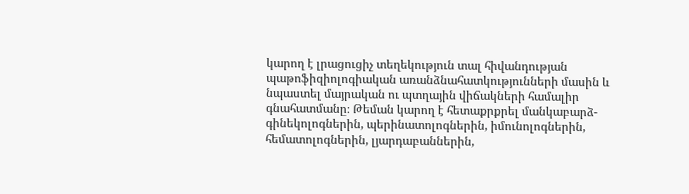կարող է լրացուցիչ տեղեկություն տալ հիվանդության պաթոֆիզիոլոգիական առանձնահատկությունների մասին և նպաստել մայրական ու պտղային վիճակների համալիր գնահատմանը։ Թեման կարող է հետաքրքրել մանկաբարձ-գինեկոլոգներին, պերինատոլոգներին, իմունոլոգներին, հեմատոլոգներին, լյարդաբաններին,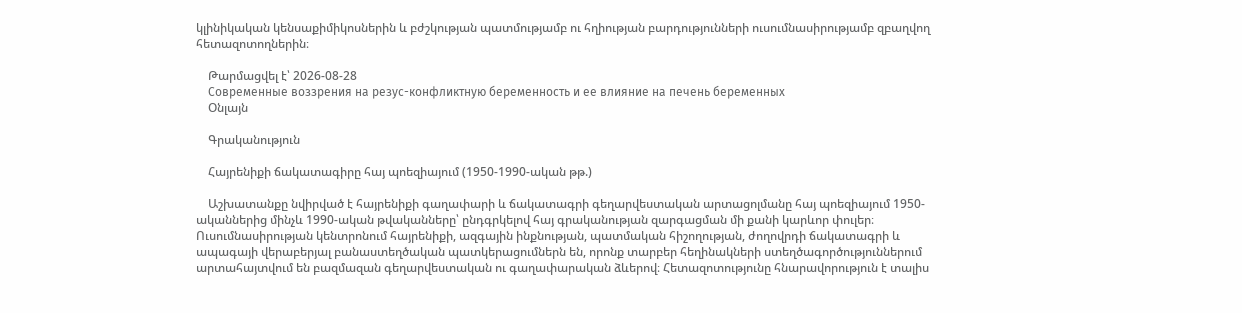կլինիկական կենսաքիմիկոսներին և բժշկության պատմությամբ ու հղիության բարդությունների ուսումնասիրությամբ զբաղվող հետազոտողներին։

    Թարմացվել է՝ 2026-08-28
    Современные воззрения на резус-конфликтную беременность и ее влияние на печень беременных
    Օնլայն

    Գրականություն

    Հայրենիքի ճակատագիրը հայ պոեզիայում (1950-1990-ական թթ.)

    Աշխատանքը նվիրված է հայրենիքի գաղափարի և ճակատագրի գեղարվեստական արտացոլմանը հայ պոեզիայում 1950-ականներից մինչև 1990-ական թվականները՝ ընդգրկելով հայ գրականության զարգացման մի քանի կարևոր փուլեր։ Ուսումնասիրության կենտրոնում հայրենիքի, ազգային ինքնության, պատմական հիշողության, ժողովրդի ճակատագրի և ապագայի վերաբերյալ բանաստեղծական պատկերացումներն են, որոնք տարբեր հեղինակների ստեղծագործություններում արտահայտվում են բազմազան գեղարվեստական ու գաղափարական ձևերով։ Հետազոտությունը հնարավորություն է տալիս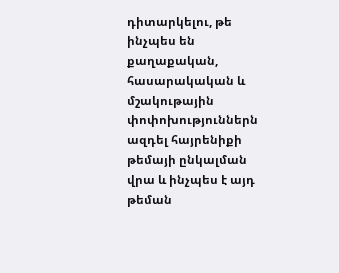դիտարկելու, թե ինչպես են քաղաքական, հասարակական և մշակութային փոփոխություններն ազդել հայրենիքի թեմայի ընկալման վրա և ինչպես է այդ թեման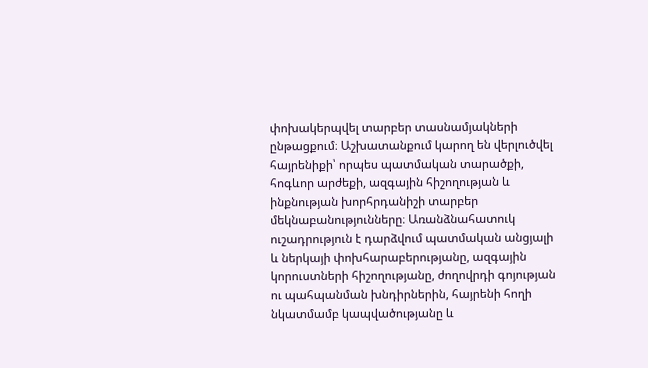փոխակերպվել տարբեր տասնամյակների ընթացքում։ Աշխատանքում կարող են վերլուծվել հայրենիքի՝ որպես պատմական տարածքի, հոգևոր արժեքի, ազգային հիշողության և ինքնության խորհրդանիշի տարբեր մեկնաբանությունները։ Առանձնահատուկ ուշադրություն է դարձվում պատմական անցյալի և ներկայի փոխհարաբերությանը, ազգային կորուստների հիշողությանը, ժողովրդի գոյության ու պահպանման խնդիրներին, հայրենի հողի նկատմամբ կապվածությանը և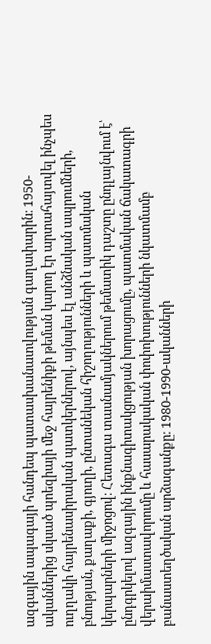ազգային ապագայի հանդեպ պատասխանատվության գաղափարին։ 1950-ականներից սկսած պոեզիայի մեջ հայրենիքի թեման կարող էր արտահայտվել ինչպես ուղղակի հայրենասիրական պատկերներով, այնպես էլ անձնական ապրումների, բնության, քաղաքի, գյուղի, ընտանեկան հիշողությունների և պատմական կերպարների միջոցով։ Հետագա տասնամյակներում թեմատիկ դաշտը ընդլայնվում է՝ ընդգրկելով ազգային ինքնագիտակցության խորացումը, պատմական ճակատագրի վերաիմաստավորումը և հասարակական փոփոխությունների նկատմամբ բանաստեղծական արձագանքը։ 1980-1990-ականների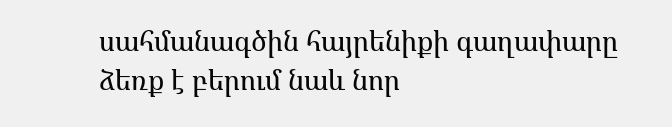սահմանագծին հայրենիքի գաղափարը ձեռք է բերում նաև նոր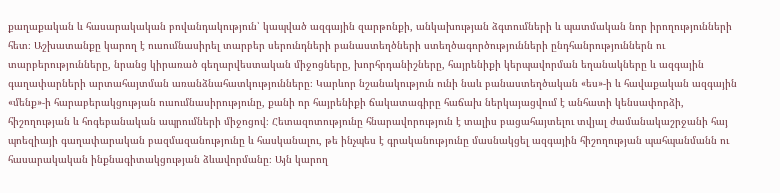քաղաքական և հասարակական բովանդակություն՝ կապված ազգային զարթոնքի, անկախության ձգտումների և պատմական նոր իրողությունների հետ։ Աշխատանքը կարող է ուսումնասիրել տարբեր սերունդների բանաստեղծների ստեղծագործությունների ընդհանրություններն ու տարբերությունները, նրանց կիրառած գեղարվեստական միջոցները, խորհրդանիշները, հայրենիքի կերպավորման եղանակները և ազգային գաղափարների արտահայտման առանձնահատկությունները։ Կարևոր նշանակություն ունի նաև բանաստեղծական «ես»-ի և հավաքական ազգային «մենք»-ի հարաբերակցության ուսումնասիրությունը, քանի որ հայրենիքի ճակատագիրը հաճախ ներկայացվում է անհատի կենսափորձի, հիշողության և հոգեբանական ապրումների միջոցով։ Հետազոտությունը հնարավորություն է տալիս բացահայտելու տվյալ ժամանակաշրջանի հայ պոեզիայի գաղափարական բազմազանությունը և հասկանալու, թե ինչպես է գրականությունը մասնակցել ազգային հիշողության պահպանմանն ու հասարակական ինքնագիտակցության ձևավորմանը։ Այն կարող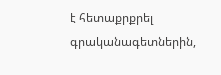է հետաքրքրել գրականագետներին,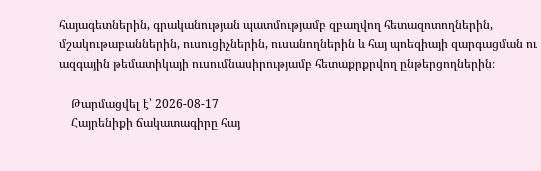հայագետներին, գրականության պատմությամբ զբաղվող հետազոտողներին, մշակութաբաններին, ուսուցիչներին, ուսանողներին և հայ պոեզիայի զարգացման ու ազգային թեմատիկայի ուսումնասիրությամբ հետաքրքրվող ընթերցողներին։

    Թարմացվել է՝ 2026-08-17
    Հայրենիքի ճակատագիրը հայ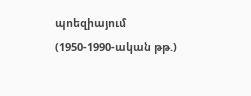պոեզիայում (1950-1990-ական թթ.)